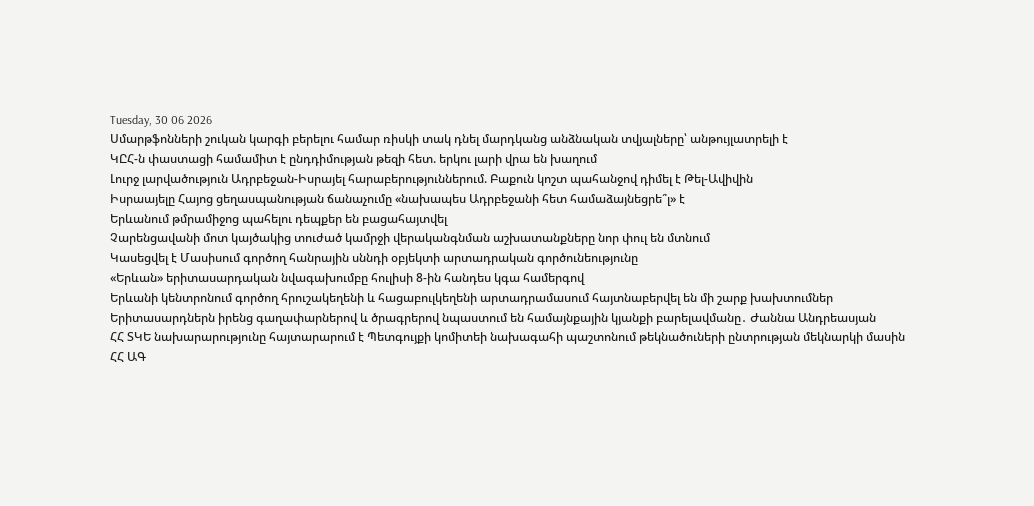Tuesday, 30 06 2026
Սմարթֆոնների շուկան կարգի բերելու համար ռիսկի տակ դնել մարդկանց անձնական տվյալները՝ անթույլատրելի է
ԿԸՀ-ն փաստացի համամիտ է ընդդիմության թեզի հետ. երկու լարի վրա են խաղում
Լուրջ լարվածություն Ադրբեջան-Իսրայել հարաբերություններում. Բաքուն կոշտ պահանջով դիմել է Թել-Ավիվին
Իսրաայելը Հայոց ցեղասպանության ճանաչումը «նախապես Ադրբեջանի հետ համաձայնեցրե՞լ» է
Երևանում թմրամիջոց պահելու դեպքեր են բացահայտվել
Չարենցավանի մոտ կայծակից տուժած կամրջի վերականգնման աշխատանքները նոր փուլ են մտնում
Կասեցվել է Մասիսում գործող հանրային սննդի օբյեկտի արտադրական գործունեությունը
«Երևան» երիտասարդական նվագախումբը հուլիսի 8-ին հանդես կգա համերգով
Երևանի կենտրոնում գործող հրուշակեղենի և հացաբուլկեղենի արտադրամասում հայտնաբերվել են մի շարք խախտումներ
Երիտասարդներն իրենց գաղափարներով և ծրագրերով նպաստում են համայնքային կյանքի բարելավմանը․ Ժաննա Անդրեասյան
ՀՀ ՏԿԵ նախարարությունը հայտարարում է Պետգույքի կոմիտեի նախագահի պաշտոնում թեկնածուների ընտրության մեկնարկի մասին
ՀՀ ԱԳ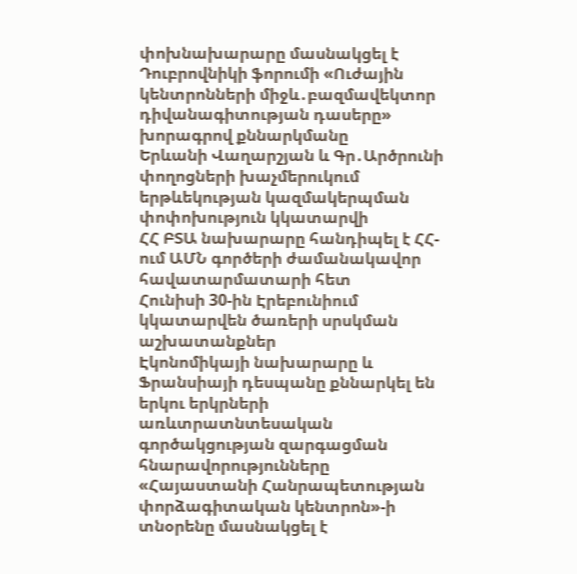փոխնախարարը մասնակցել է Դուբրովնիկի ֆորումի «Ուժային կենտրոնների միջև․բազմավեկտոր դիվանագիտության դասերը» խորագրով քննարկմանը
Երևանի Վաղարշյան և Գր․Արծրունի փողոցների խաչմերուկում երթևեկության կազմակերպման փոփոխություն կկատարվի
ՀՀ ԲՏԱ նախարարը հանդիպել է ՀՀ-ում ԱՄՆ գործերի ժամանակավոր հավատարմատարի հետ
Հունիսի 30-ին Էրեբունիում կկատարվեն ծառերի սրսկման աշխատանքներ
Էկոնոմիկայի նախարարը և Ֆրանսիայի դեսպանը քննարկել են երկու երկրների առևտրատնտեսական գործակցության զարգացման հնարավորությունները
«Հայաստանի Հանրապետության փորձագիտական կենտրոն»-ի տնօրենը մասնակցել է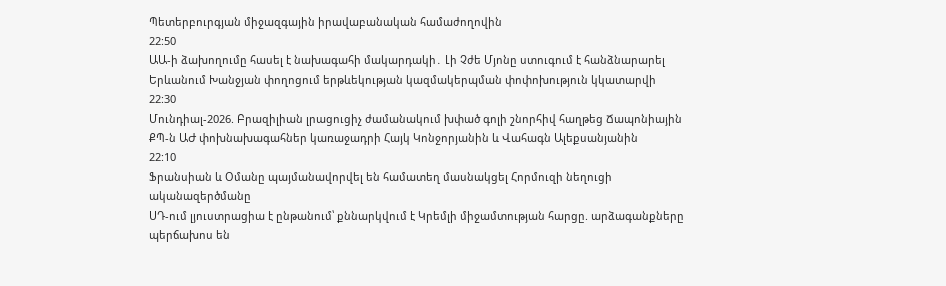Պետերբուրգյան միջազգային իրավաբանական համաժողովին
22:50
ԱԱ-ի ձախողումը հասել է նախագահի մակարդակի․ Լի Չժե Մյոնը ստուգում է հանձնարարել
Երևանում Խանջյան փողոցում երթևեկության կազմակերպման փոփոխություն կկատարվի
22:30
Մունդիալ-2026. Բրազիլիան լրացուցիչ ժամանակում խփած գոլի շնորհիվ հաղթեց Ճապոնիային
ՔՊ-ն ԱԺ փոխնախագահներ կառաջադրի Հայկ Կոնջորյանին և Վահագն Ալեքսանյանին
22:10
Ֆրանսիան և Օմանը պայմանավորվել են համատեղ մասնակցել Հորմուզի նեղուցի ականազերծմանը
ՍԴ-ում լյուստրացիա է ընթանում՝ քննարկվում է Կրեմլի միջամտության հարցը. արձագանքները պերճախոս են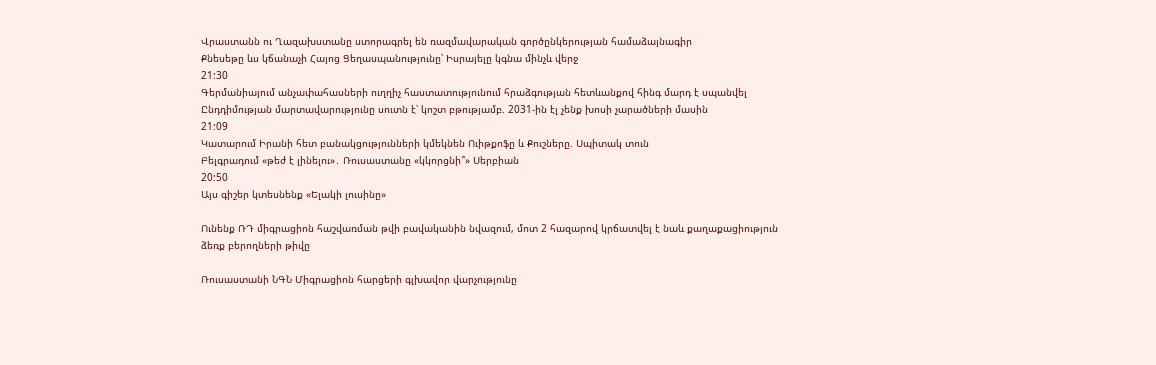Վրաստանն ու Ղազախստանը ստորագրել են ռազմավարական գործընկերության համաձայնագիր
Քնեսեթը ևս կճանաչի Հայոց Ցեղասպանությունը՝ Իսրայելը կգնա մինչև վերջ
21:30
Գերմանիայում անչափահասների ուղղիչ հաստատությունում հրաձգության հետևանքով հինգ մարդ է սպանվել
Ընդդիմության մարտավարությունը սուտն է՝ կոշտ բթությամբ. 2031-ին էլ չենք խոսի չարածների մասին
21:09
Կատարում Իրանի հետ բանակցությունների կմեկնեն Ուիթքոֆը և Քուշները. Սպիտակ տուն
Բելգրադում «թեժ է լինելու»․ Ռուսաստանը «կկորցնի՞» Սերբիան
20:50
Այս գիշեր կտեսնենք «Ելակի լուսինը»

Ունենք ՌԴ միգրացիոն հաշվառման թվի բավականին նվազում, մոտ 2 հազարով կրճատվել է նաև քաղաքացիություն ձեռք բերողների թիվը

Ռուսաստանի ՆԳՆ Միգրացիոն հարցերի գլխավոր վարչությունը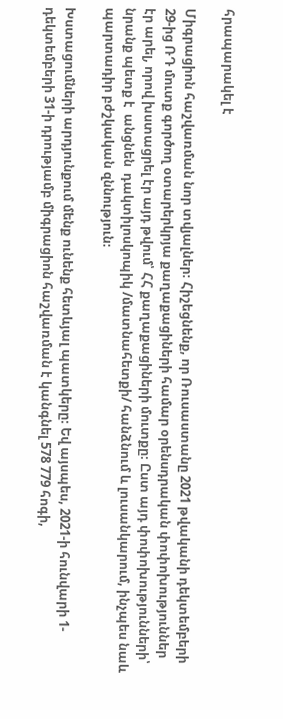հրապարակել է

Միգրացիոն հաշվառման նոր տվյալներ։ Հիշեցնենք, որ Ռուսաստանը 2021 թվականի դեկտեմբերի 29-ից ՌԴ մուտք գործող օտարերկրյա քաղաքացիների համար օրենսդրական փոփոխություններ էր արել, որով խստացրել էր այդ թվում՝ ՀՀ քաղաքացիների մուտքը։ Ըստ այդ փոփոխությունների՝ նրանք պետք է  անցնեն  դակտիլոսկոպիկ /մատնահետքի/ հանձնում և լուսանկարում, ինչպես նաև պարտադիր բժշկական զննություն։

Խստացումների արդյունքում մենք ունենք հետևյալ պատկերը։ Եվ այսպես, 2021-ի հունվարի 1-դեկտեմբերի 31-ի դրությամբ միգրացիոն հաշվառման է կանգնել 578 779 հոգի,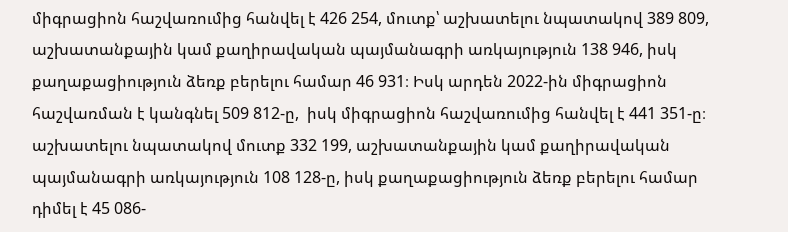միգրացիոն հաշվառումից հանվել է 426 254, մուտք՝ աշխատելու նպատակով 389 809, աշխատանքային կամ քաղիրավական պայմանագրի առկայություն 138 946, իսկ քաղաքացիություն ձեռք բերելու համար 46 931։ Իսկ արդեն 2022-ին միգրացիոն հաշվառման է կանգնել 509 812-ը,  իսկ միգրացիոն հաշվառումից հանվել է 441 351-ը։ աշխատելու նպատակով մուտք 332 199, աշխատանքային կամ քաղիրավական պայմանագրի առկայություն 108 128-ը, իսկ քաղաքացիություն ձեռք բերելու համար դիմել է 45 086-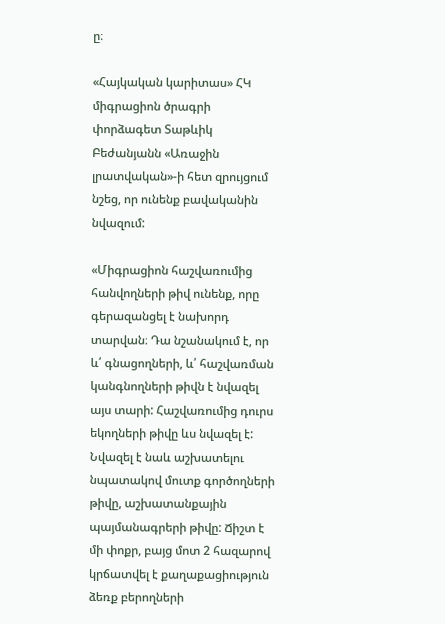ը։

«Հայկական կարիտաս» ՀԿ միգրացիոն ծրագրի փորձագետ Տաթևիկ Բեժանյանն «Առաջին լրատվական»-ի հետ զրույցում նշեց, որ ունենք բավականին նվազում:

«Միգրացիոն հաշվառումից հանվողների թիվ ունենք, որը գերազանցել է նախորդ տարվան։ Դա նշանակում է, որ և՛ գնացողների, և՛ հաշվառման կանգնողների թիվն է նվազել այս տարի: Հաշվառումից դուրս եկողների թիվը ևս նվազել է: Նվազել է նաև աշխատելու նպատակով մուտք գործողների թիվը, աշխատանքային պայմանագրերի թիվը: Ճիշտ է մի փոքր, բայց մոտ 2 հազարով կրճատվել է քաղաքացիություն ձեռք բերողների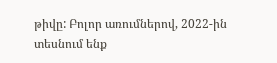թիվը: Բոլոր առումներով, 2022-ին տեսնում ենք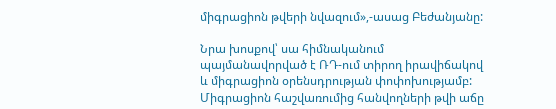միգրացիոն թվերի նվազում»,-ասաց Բեժանյանը:

Նրա խոսքով՝ սա հիմնականում պայմանավորված է ՌԴ-ում տիրող իրավիճակով և միգրացիոն օրենսդրության փոփոխությամբ: Միգրացիոն հաշվառումից հանվողների թվի աճը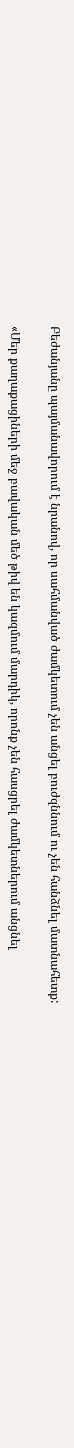Բեժանյանը պայմանավորում է նրանով, որ սահմանված ժամկետում չեն անցել բուժզննում ու չեն հանձնել մատնահետք:

«Մեր քաղաքացիների մեջ բավական մեծ թիվ են կազմում մարդիկ, որոնք չեն հասցրել ժամկետներում անցնել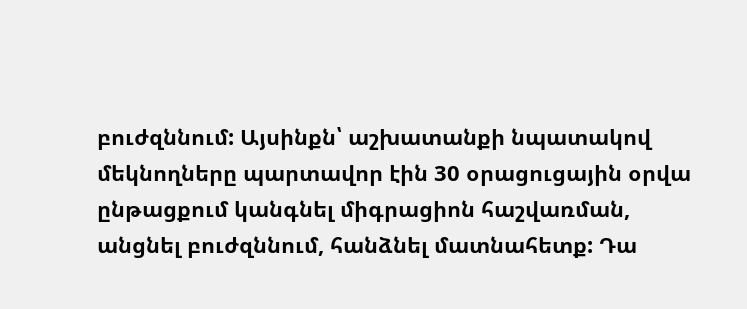բուժզննում: Այսինքն՝ աշխատանքի նպատակով մեկնողները պարտավոր էին 30 օրացուցային օրվա ընթացքում կանգնել միգրացիոն հաշվառման, անցնել բուժզննում, հանձնել մատնահետք: Դա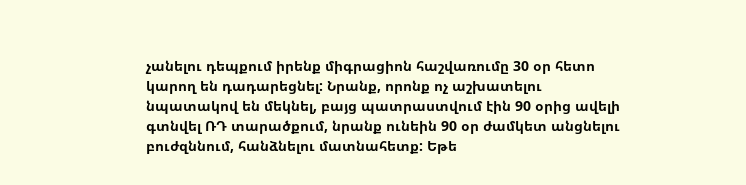չանելու դեպքում իրենք միգրացիոն հաշվառումը 30 օր հետո կարող են դադարեցնել: Նրանք, որոնք ոչ աշխատելու նպատակով են մեկնել, բայց պատրաստվում էին 90 օրից ավելի գտնվել ՌԴ տարածքում, նրանք ունեին 90 օր ժամկետ անցնելու բուժզննում, հանձնելու մատնահետք: Եթե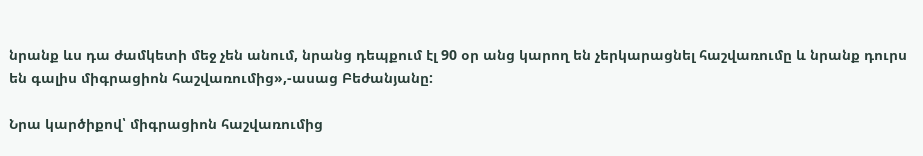նրանք ևս դա ժամկետի մեջ չեն անում, նրանց դեպքում էլ 90 օր անց կարող են չերկարացնել հաշվառումը և նրանք դուրս են գալիս միգրացիոն հաշվառումից»,-ասաց Բեժանյանը:

Նրա կարծիքով՝ միգրացիոն հաշվառումից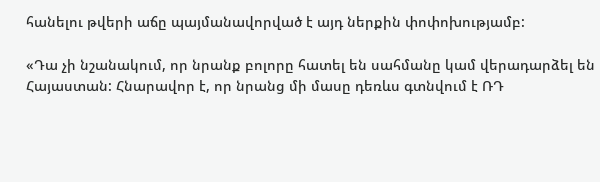հանելու թվերի աճը պայմանավորված է այդ ներքին փոփոխությամբ:

«Դա չի նշանակում, որ նրանք բոլորը հատել են սահմանը կամ վերադարձել են Հայաստան: Հնարավոր է, որ նրանց մի մասը դեռևս գտնվում է ՌԴ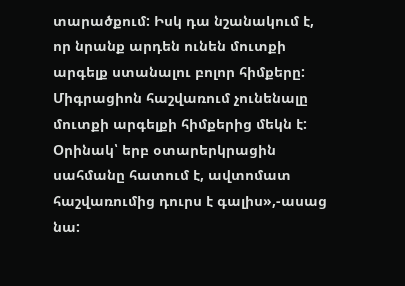տարածքում: Իսկ դա նշանակում է, որ նրանք արդեն ունեն մուտքի արգելք ստանալու բոլոր հիմքերը: Միգրացիոն հաշվառում չունենալը մուտքի արգելքի հիմքերից մեկն է: Օրինակ՝ երբ օտարերկրացին սահմանը հատում է, ավտոմատ հաշվառումից դուրս է գալիս»,-ասաց նա: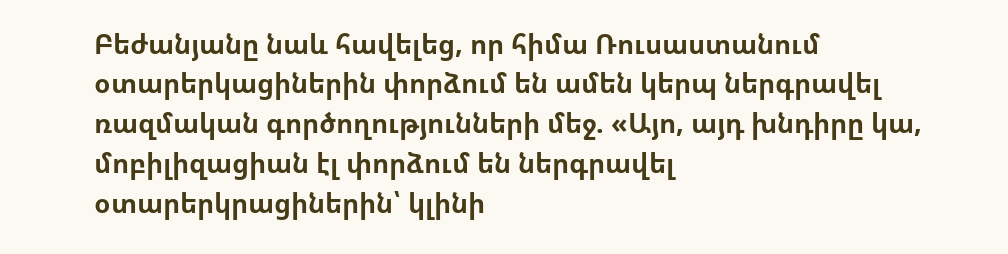Բեժանյանը նաև հավելեց, որ հիմա Ռուսաստանում օտարերկացիներին փորձում են ամեն կերպ ներգրավել ռազմական գործողությունների մեջ. «Այո, այդ խնդիրը կա, մոբիլիզացիան էլ փորձում են ներգրավել օտարերկրացիներին՝ կլինի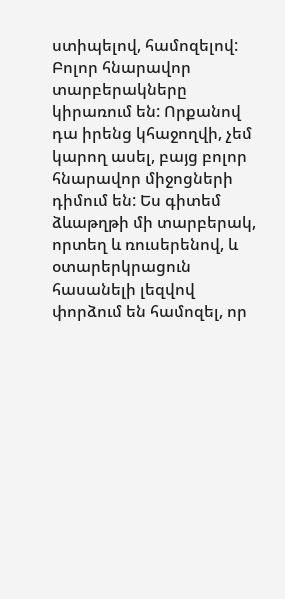ստիպելով, համոզելով: Բոլոր հնարավոր տարբերակները կիրառում են: Որքանով դա իրենց կհաջողվի, չեմ կարող ասել, բայց բոլոր հնարավոր միջոցների դիմում են: Ես գիտեմ ձևաթղթի մի տարբերակ, որտեղ և ռուսերենով, և օտարերկրացուն հասանելի լեզվով փորձում են համոզել, որ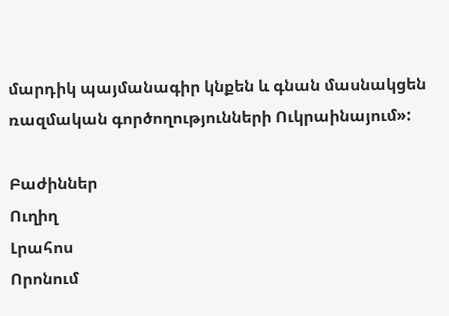մարդիկ պայմանագիր կնքեն և գնան մասնակցեն ռազմական գործողությունների Ուկրաինայում»:

Բաժիններ
Ուղիղ
Լրահոս
Որոնում